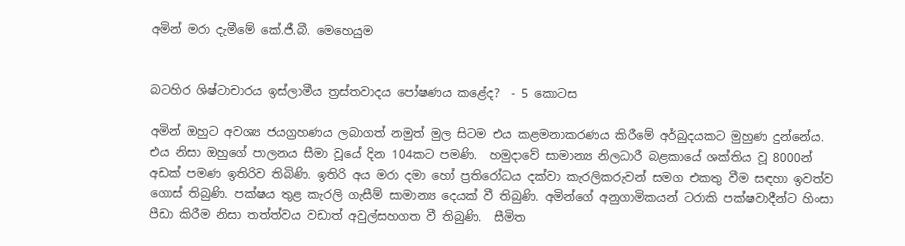අමින් මරා දැමීමේ කේ.ජී.බී. මෙහෙයුම


බටහිර ශිෂ්ටාචාරය ඉස්ලාමීය ත්‍රස්තවාදය පෝෂණය කළේද?  - 5 කොටස

අමින් ඔහුට අවශ්‍ය ජයග්‍රහණය ලබාගත් නමුත් මුල සිටම එය කළමනාකරණය කිරීමේ අර්බුදයකට මුහුණ දුන්නේය. එය නිසා ඔහුගේ පාලනය සීමා වූයේ දින 104කට පමණි.  හමුදාවේ සාමාන්‍ය නිලධාරී බළකායේ ශක්තිය වූ 8000න් අඩක් පමණ ඉතිරිව තිබිණි. ඉතිරි අය මරා දමා හෝ ප්‍රතිරෝධය දක්වා කැරලිකරුවන් සමග එකතු වීම සඳහා ඉවත්ව ගොස් තිබුණි. පක්ෂය තුළ කැරලි ගැසීම් සාමාන්‍ය දෙයක් වී තිබුණි. අමින්ගේ අනුගාමිකයන් ටරාකි පක්ෂවාදීන්ට හිංසා පීඩා කිරීම නිසා තත්ත්වය වඩාත් අවුල්සහගත වී තිබුණි.  සීමිත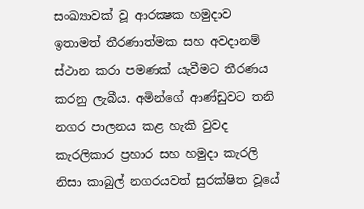සංඛ්‍යාවක් වූ ආරක්‍ෂක හමුදාව ඉතාමත් තීරණාත්මක සහ අවදානම් ස්ථාන කරා පමණක් යැවීමට තීරණය කරනු ලැබීය. අමින්ගේ ආණ්ඩුවට තනි නගර පාලනය කළ හැකි වුවද කැරලිකාර ප්‍රහාර සහ හමුදා කැරලි නිසා කාබුල් නගරයවත් සුරක්ෂිත වූයේ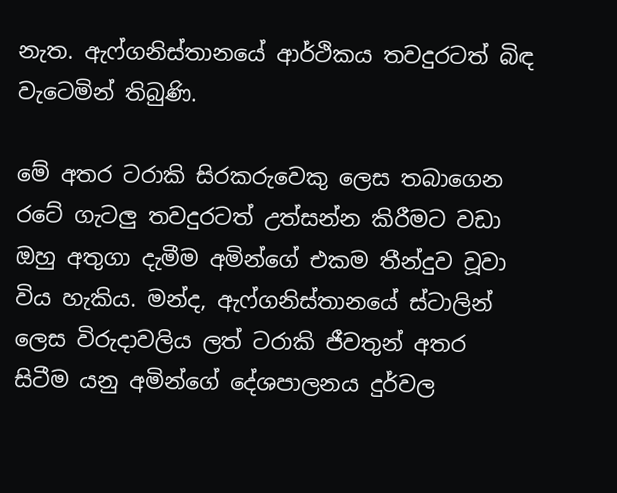නැත. ඇෆ්ගනිස්තානයේ ආර්ථිකය තවදුරටත් බිඳ වැටෙමින් තිබුණි.

මේ අතර ටරාකි සිරකරුවෙකු ලෙස තබාගෙන රටේ ගැටලු තවදුරටත් උත්සන්න කිරීමට වඩා ඔහු අතුගා දැමීම අමින්ගේ එකම තීන්දුව වූවා විය හැකිය. මන්ද, ඇෆ්ගනිස්තානයේ ස්ටාලින් ලෙස විරුදාවලිය ලත් ටරාකි ජීවතුන් අතර සිටීම යනු අමින්ගේ දේශපාලනය දුර්වල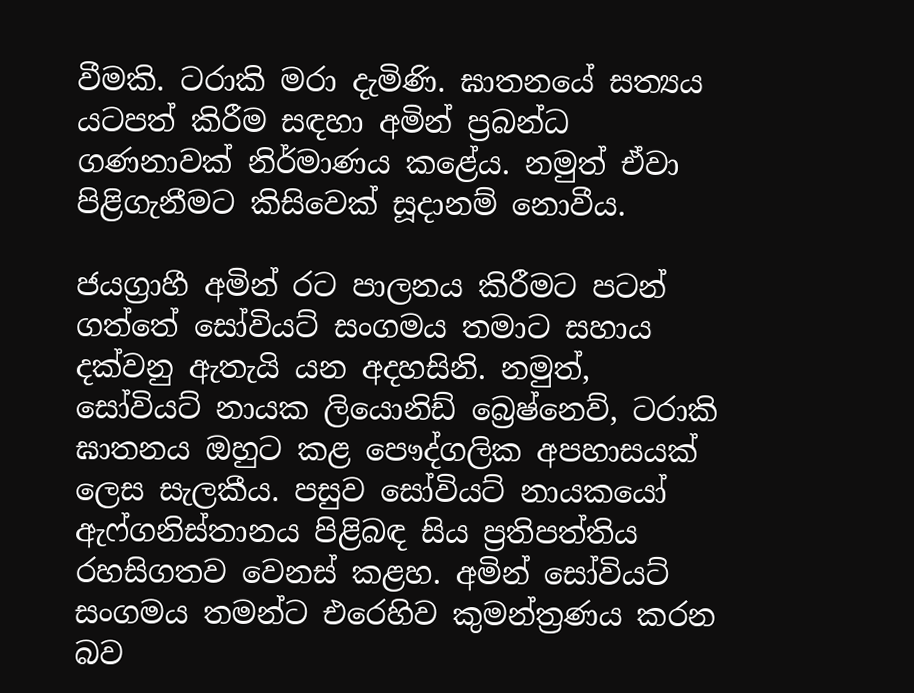වීමකි. ටරාකි මරා දැමිණි. ඝාතනයේ සත්‍යය යටපත් කිරීම සඳහා අමින් ප්‍රබන්ධ ගණනාවක් නිර්මාණය කළේය. නමුත් ඒවා පිළිගැනීමට කිසිවෙක් සූදානම් නොවීය.

ජයග්‍රාහී අමින් රට පාලනය කිරීමට පටන් ගත්තේ සෝවියට් සංගමය තමාට සහාය දක්වනු ඇතැයි යන අදහසිනි. නමුත්, සෝවියට් නායක ලියොනිඩ් බ්‍රෙෂ්නෙව්, ටරාකි ඝාතනය ඔහුට කළ පෞද්ගලික අපහාසයක් ලෙස සැලකීය. පසුව සෝවියට් නායකයෝ ඇෆ්ගනිස්තානය පිළිබඳ සිය ප්‍රතිපත්තිය රහසිගතව වෙනස් කළහ. අමින් සෝවියට් සංගමය තමන්ට එරෙහිව කුමන්ත්‍රණය කරන බව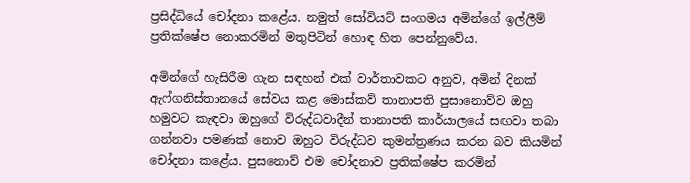ප්‍රසිද්ධියේ චෝදනා කළේය. නමුත් සෝවියට් සංගමය අමින්ගේ ඉල්ලීම් ප්‍රතික්ෂේප නොකරමින් මතුපිටින් හොඳ හිත පෙන්නුවේය.

අමින්ගේ හැසිරීම ගැන සඳහන් එක් වාර්තාවකට අනුව, අමින් දිනක් ඇෆ්ගනිස්තානයේ සේවය කළ මොස්කව් තානාපති පුසානොව්ව ඔහු හමුවට කැඳවා ඔහුගේ විරුද්ධවාදීන් තානාපති කාර්යාලයේ සඟවා තබා ගන්නවා පමණක් නොව ඔහුට විරුද්ධව කුමන්ත්‍රණය කරන බව කියමින් චෝදනා කළේය. පුසනොව් එම චෝදනාව ප්‍රතික්ෂේප කරමින්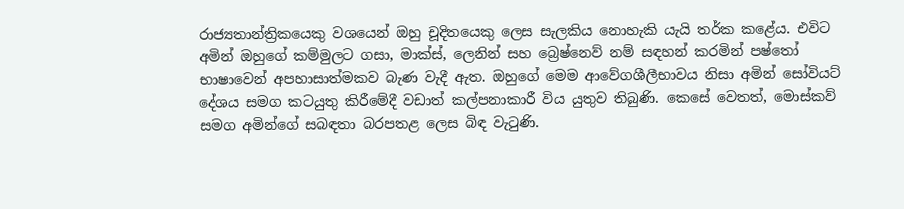රාජ්‍යතාන්ත්‍රිකයෙකු වශයෙන් ඔහු චූදිතයෙකු ලෙස සැලකිය නොහැකි යැයි තර්ක කළේය. එවිට අමින් ඔහුගේ කම්මුලට ගසා, මාක්ස්, ලෙනින් සහ බ්‍රෙෂ්නෙව් නම් සඳහන් කරමින් පෂ්තෝ භාෂාවෙන් අපහාසාත්මකව බැණ වැදී ඇත. ඔහුගේ මෙම ආවේගශීලීභාවය නිසා අමින් සෝවියට් දේශය සමග කටයුතු කිරීමේදී වඩාත් කල්පනාකාරී විය යුතුව තිබුණි. කෙසේ වෙතත්, මොස්කව් සමග අමින්ගේ සබඳතා බරපතළ ලෙස බිඳ වැටුණි.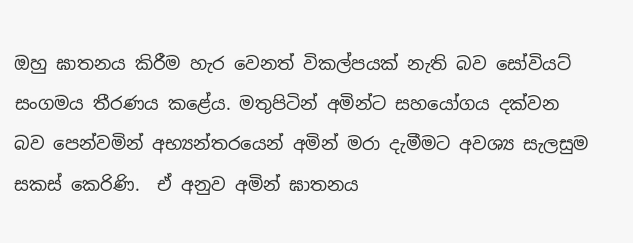ඔහු ඝාතනය කිරීම හැර වෙනත් විකල්පයක් නැති බව සෝවියට් සංගමය තීරණය කළේය. මතුපිටින් අමින්ට සහයෝගය දක්වන බව පෙන්වමින් අභ්‍යන්තරයෙන් අමින් මරා දැමීමට අවශ්‍ය සැලසුම සකස් කෙරිණි.  ඒ අනුව අමින් ඝාතනය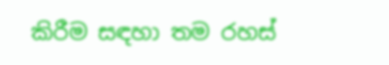කිරීම සඳහා තම රහස්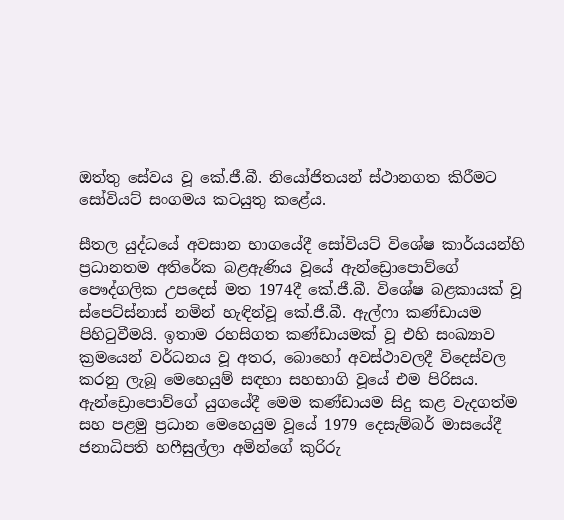ඔත්තු සේවය වූ කේ.ජී.බී. නියෝජිතයන් ස්ථානගත කිරීමට සෝවියට් සංගමය කටයුතු කළේය.

සීතල යුද්ධයේ අවසාන භාගයේදී සෝවියට් විශේෂ කාර්යයන්හි ප්‍රධානතම අතිරේක බළඇණිය වූයේ ඇන්ඩ්‍රොපොව්ගේ පෞද්ගලික උපදෙස් මත 1974දී කේ.ජී.බී. විශේෂ බළකායක් වූ ස්පෙට්ස්නාස් නමින් හැඳින්වූ කේ.ජී.බී. ඇල්ෆා කණ්ඩායම පිහිටුවීමයි. ඉතාම රහසිගත කණ්ඩායමක් වූ එහි සංඛ්‍යාව ක්‍රමයෙන් වර්ධනය වූ අතර, බොහෝ අවස්ථාවලදී විදෙස්වල කරනු ලැබූ මෙහෙයුම් සඳහා සහභාගි වූයේ එම පිරිසය.  ඇන්ඩ්‍රොපොව්ගේ යුගයේදී මෙම කණ්ඩායම සිදු කළ වැදගත්ම සහ පළමු ප්‍රධාන මෙහෙයුම වූයේ 1979 දෙසැම්බර් මාසයේදී ජනාධිපති හෆීසුල්ලා අමින්ගේ කුරිරු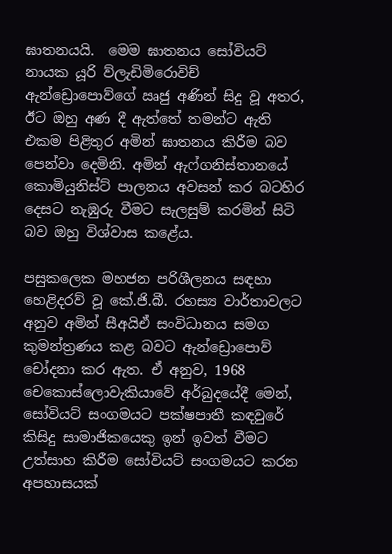ඝාතනයයි.  මෙම ඝාතනය සෝවියට් නායක යූරි ව්ලැඩිමිරොවිච් ඇන්ඩ්‍රොපොව්ගේ ඍජු අණින් සිදු වූ අතර, ඊට ඔහු අණ දී ඇත්තේ තමන්ට ඇති එකම පිළිතුර අමින් ඝාතනය කිරීම බව පෙන්වා දෙමිනි. අමින් ඇෆ්ගනිස්තානයේ කොමියුනිස්ට් පාලනය අවසන් කර බටහිර දෙසට නැඹුරු වීමට සැලසුම් කරමින් සිටි බව ඔහු විශ්වාස කළේය.

පසුකලෙක මහජන පරිශීලනය සඳහා හෙළිදරව් වූ කේ.ජි.බී. රහස්‍ය වාර්තාවලට අනුව අමින් සීඅයිඒ සංවිධානය සමග කුමන්ත්‍රණය කළ බවට ඇන්ඩ්‍රොපොව් චෝදනා කර ඇත. ඒ අනුව, 1968 චෙකොස්ලොවැකියාවේ අර්බුදයේදී මෙන්, සෝවියට් සංගමයට පක්ෂපාතී කඳවුරේ කිසිදු සාමාජිකයෙකු ඉන් ඉවත් වීමට උත්සාහ කිරීම සෝවියට් සංගමයට කරන අපහාසයක්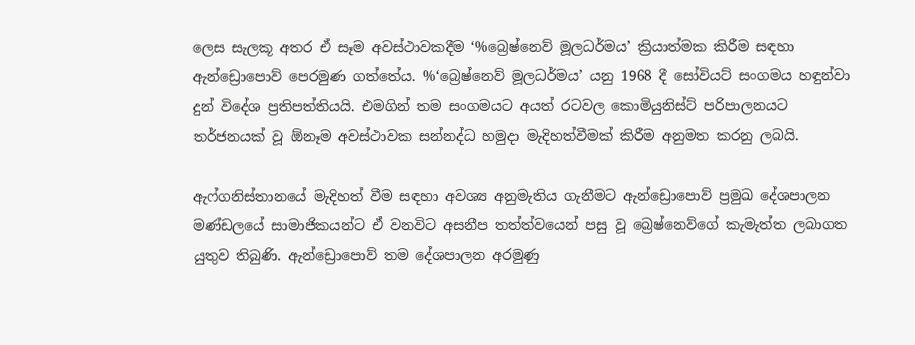ලෙස සැලකූ අතර ඒ සෑම අවස්ථාවකදීම ‘%බ්‍රෙෂ්නෙව් මූලධර්මය’ ක්‍රියාත්මක කිරීම සඳහා ඇන්ඩ්‍රොපොව් පෙරමුණ ගත්තේය. %‘බ්‍රෙෂ්නෙව් මූලධර්මය’ යනු 1968 දී සෝවියට් සංගමය හඳුන්වා දුන් විදේශ ප්‍රතිපත්තියයි. එමගින් තම සංගමයට අයත් රටවල කොමියුනිස්ට් පරිපාලනයට තර්ජනයක් වූ ඕනෑම අවස්ථාවක සන්නද්ධ හමුදා මැදිහත්වීමක් කිරීම අනුමත කරනු ලබයි.

ඇෆ්ගනිස්තානයේ මැදිහත් වීම සඳහා අවශ්‍ය අනුමැතිය ගැනීමට ඇන්ඩ්‍රොපොව් ප්‍රමුඛ දේශපාලන මණ්ඩලයේ සාමාජිකයන්ට ඒ වනවිට අසනීප තත්ත්වයෙන් පසු වූ බ්‍රෙෂ්නෙව්ගේ කැමැත්ත ලබාගත යුතුව තිබුණි. ඇන්ඩ්‍රොපොව් තම දේශපාලන අරමුණු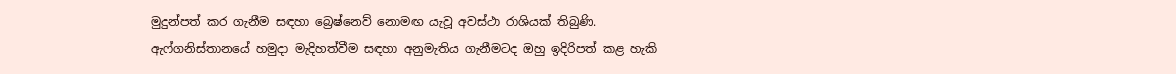මුදුන්පත් කර ගැනීම සඳහා බ්‍රෙෂ්නෙව් නොමඟ යැවූ අවස්ථා රාශියක් තිබුණි. ඇෆ්ගනිස්තානයේ හමුදා මැදිහත්වීම සඳහා අනුමැතිය ගැනීමටද ඔහු ඉදිරිපත් කළ හැකි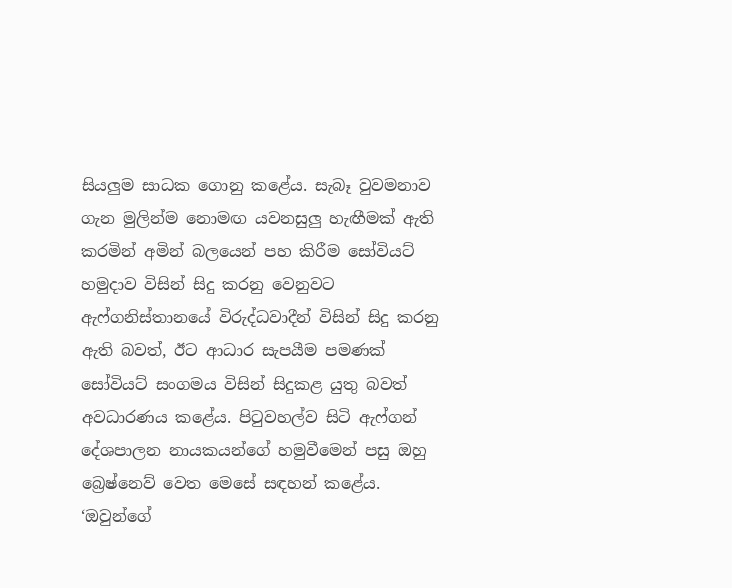සියලුම සාධක ගොනු කළේය. සැබෑ වුවමනාව ගැන මුලින්ම නොමඟ යවනසුලු හැඟීමක් ඇති කරමින් අමින් බලයෙන් පහ කිරීම සෝවියට් හමුදාව විසින් සිදු කරනු වෙනුවට ඇෆ්ගනිස්තානයේ විරුද්ධවාදීන් විසින් සිදු කරනු ඇති බවත්, ඊට ආධාර සැපයීම පමණක් සෝවියට් සංගමය විසින් සිදුකළ යුතු බවත් අවධාරණය කළේය. පිටුවහල්ව සිටි ඇෆ්ගන් දේශපාලන නායකයන්ගේ හමුවීමෙන් පසු ඔහු බ්‍රෙෂ්නෙව් වෙත මෙසේ සඳහන් කළේය. ‘ඔවුන්ගේ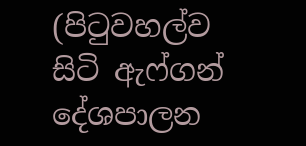(පිටුවහල්ව සිටි ඇෆ්ගන් දේශපාලන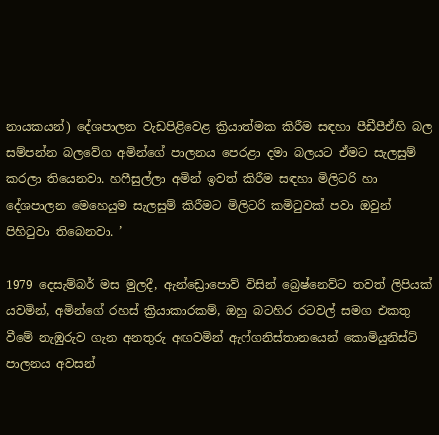නායකයන්) දේශපාලන වැඩපිළිවෙළ ක්‍රියාත්මක කිරීම සඳහා පීඩීපීඒහි බල සම්පන්න බලවේග අමින්ගේ පාලනය පෙරළා දමා බලයට ඒමට සැලසුම් කරලා තියෙනවා. හෆීසුල්ලා අමින් ඉවත් කිරීම සඳහා මිලිටරි හා දේශපාලන මෙහෙයුම සැලසුම් කිරීමට මිලිටරි කමිටුවක් පවා ඔවුන් පිහිටුවා තිබෙනවා. ’

1979 දෙසැම්බර් මස මුලදී, ඇන්ඩ්‍රොපොව් විසින් බ්‍රෙෂ්නෙව්ට තවත් ලිපියක් යවමින්, අමින්ගේ රහස් ක්‍රියාකාරකම්, ඔහු බටහිර රටවල් සමග එකතු වීමේ නැඹුරුව ගැන අනතුරු අඟවමින් ඇෆ්ගනිස්තානයෙන් කොමියුනිස්ට් පාලනය අවසන්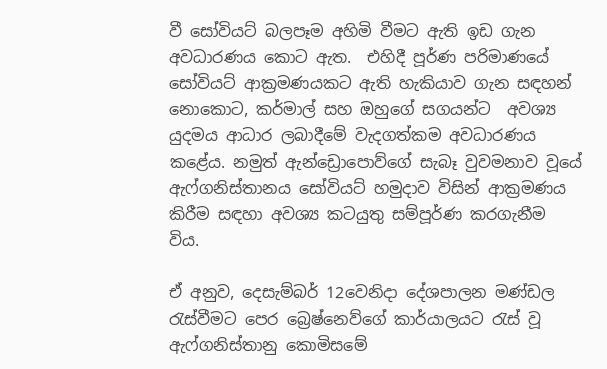වී සෝවියට් බලපෑම අහිමි වීමට ඇති ඉඩ ගැන අවධාරණය කොට ඇත.  එහිදී පූර්ණ පරිමාණයේ සෝවියට් ආක්‍රමණයකට ඇති හැකියාව ගැන සඳහන් නොකොට, කර්මාල් සහ ඔහුගේ සගයන්ට  අවශ්‍ය යුදමය ආධාර ලබාදීමේ වැදගත්කම අවධාරණය කළේය. නමුත් ඇන්ඩ්‍රොපොව්ගේ සැබෑ වුවමනාව වූයේ ඇෆ්ගනිස්තානය සෝවියට් හමුදාව විසින් ආක්‍රමණය කිරීම සඳහා අවශ්‍ය කටයුතු සම්පූර්ණ කරගැනීම විය.

ඒ අනුව, දෙසැම්බර් 12වෙනිදා දේශපාලන මණ්ඩල රැස්වීමට පෙර බ්‍රෙෂ්නෙව්ගේ කාර්යාලයට රැස් වූ ඇෆ්ගනිස්තානු කොමිසමේ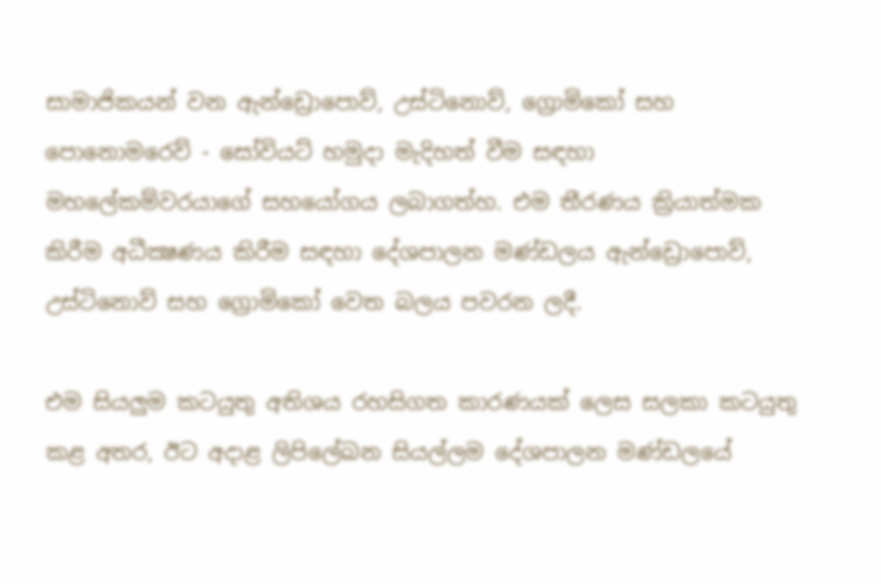සාමාජිකයන් වන ඇන්ඩ්‍රොපොව්, උස්ටිනොව්, ග්‍රොමිකෝ සහ පොනොමරෙව් - සෝවියට් හමුදා මැදිහත් වීම සඳහා මහලේකම්වරයාගේ සහයෝගය ලබාගත්හ. එම තීරණය ක්‍රියාත්මක කිරීම අධීක්‍ෂණය කිරීම සඳහා දේශපාලන මණ්ඩලය ඇන්ඩ්‍රොපොව්, උස්ටිනොව් සහ ග්‍රොමිකෝ වෙත බලය පවරන ලදී.

එම සියලුම කටයුතු අතිශය රහසිගත කාරණයක් ලෙස සලකා කටයුතු කළ අතර, ඊට අදාළ ලිපිලේඛන සියල්ලම දේශපාලන මණ්ඩලයේ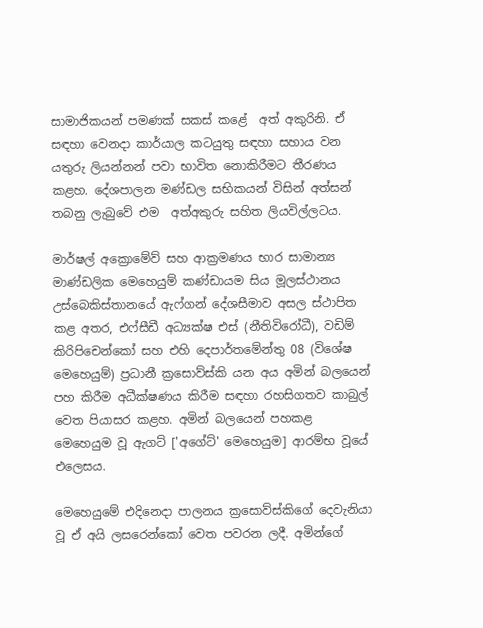සාමාජිකයන් පමණක් සකස් කළේ  අත් අකුරිනි. ඒ සඳහා වෙනදා කාර්යාල කටයුතු සඳහා සහාය වන යතුරු ලියන්නන් පවා භාවිත නොකිරීමට තීරණය කළහ. දේශපාලන මණ්ඩල සභිකයන් විසින් අත්සන් තබනු ලැබුවේ එම  අත්අකුරු සහිත ලියවිල්ලටය.

මාර්ෂල් අක්‍රොමේව් සහ ආක්‍රමණය භාර සාමාන්‍ය මාණ්ඩලික මෙහෙයුම් කණ්ඩායම සිය මූලස්ථානය උස්බෙකිස්තානයේ ඇෆ්ගන් දේශසීමාව අසල ස්ථාපිත කළ අතර, එෆ්සීඩී අධ්‍යක්ෂ එස් (නීතිවිරෝධී), වඩිම් කිරිපිචෙන්කෝ සහ එහි දෙපාර්තමේන්තු 08 (විශේෂ මෙහෙයුම්) ප්‍රධානී ක්‍රසොව්ස්කි යන අය අමින් බලයෙන් පහ කිරීම අධීක්ෂණය කිරීම සඳහා රහසිගතව කාබුල් වෙත පියාසර කළහ. අමින් බලයෙන් පහකළ මෙහෙයුම වූ ඇගට් ['අගේට්' මෙහෙයුම] ආරම්භ වූයේ එලෙසය.

මෙහෙයුමේ එදිනෙදා පාලනය ක්‍රසොව්ස්කිගේ දෙවැනියා වූ ඒ අයි ලසරෙන්කෝ වෙත පවරන ලදී. අමින්ගේ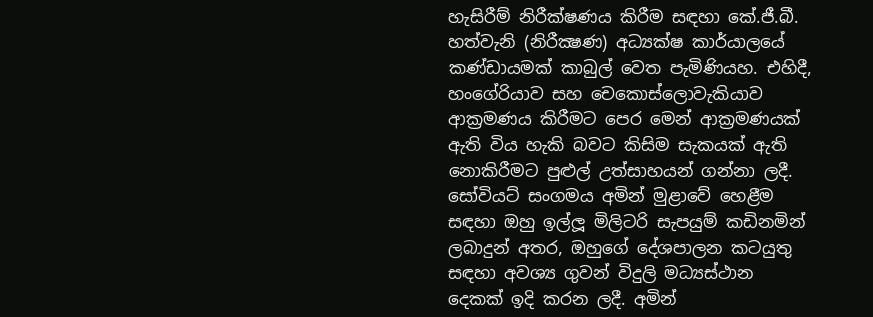හැසිරීම් නිරීක්ෂණය කිරීම සඳහා කේ.ජී.බී. හත්වැනි (නිරීක්‍ෂණ) අධ්‍යක්ෂ කාර්යාලයේ කණ්ඩායමක් කාබුල් වෙත පැමිණියහ. එහිදී, හංගේරියාව සහ චෙකොස්ලොවැකියාව ආක්‍රමණය කිරීමට පෙර මෙන් ආක්‍රමණයක් ඇති විය හැකි බවට කිසිම සැකයක් ඇති නොකිරීමට පුළුල් උත්සාහයන් ගන්නා ලදී. සෝවියට් සංගමය අමින් මුළාවේ හෙළීම සඳහා ඔහු ඉල්ලූ මිලිටරි සැපයුම් කඩිනමින් ලබාදුන් අතර, ඔහුගේ දේශපාලන කටයුතු සඳහා අවශ්‍ය ගුවන් විදුලි මධ්‍යස්ථාන දෙකක් ඉදි කරන ලදී. අමින්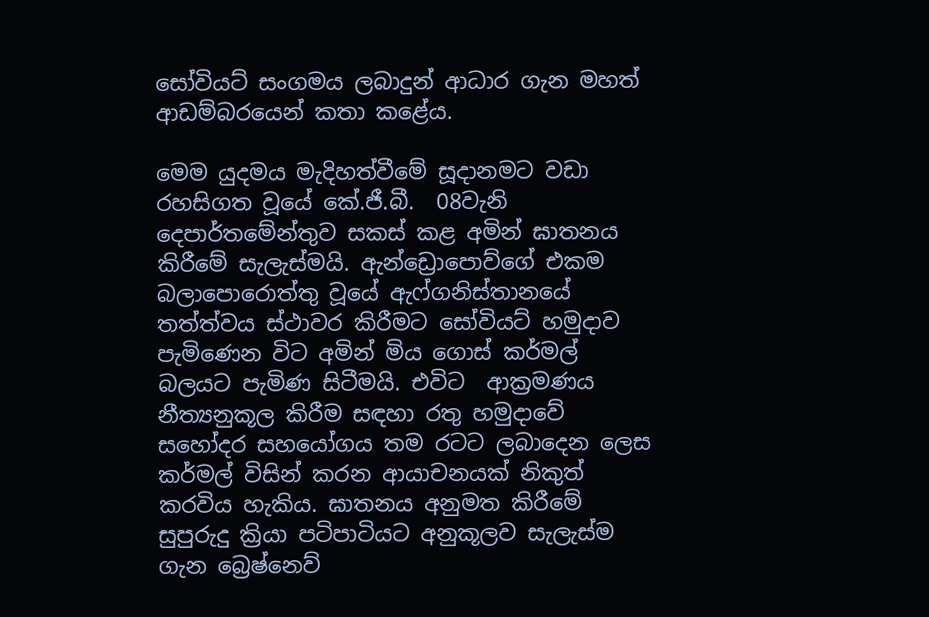සෝවියට් සංගමය ලබාදුන් ආධාර ගැන මහත් ආඩම්බරයෙන් කතා කළේය.

මෙම යුදමය මැදිහත්වීමේ සූදානමට වඩා රහසිගත වූයේ කේ.ජී.බී.  08වැනි දෙපාර්තමේන්තුව සකස් කළ අමින් ඝාතනය කිරීමේ සැලැස්මයි. ඇන්ඩ්‍රොපොව්ගේ එකම බලාපොරොත්තු වූයේ ඇෆ්ගනිස්තානයේ තත්ත්වය ස්ථාවර කිරීමට සෝවියට් හමුදාව පැමිණෙන විට අමින් මිය ගොස් කර්මල් බලයට පැමිණ සිටීමයි. එවිට  ආක්‍රමණය නීත්‍යනුකූල කිරීම සඳහා රතු හමුදාවේ සහෝදර සහයෝගය තම රටට ලබාදෙන ලෙස කර්මල් විසින් කරන ආයාචනයක් නිකුත් කරවිය හැකිය. ඝාතනය අනුමත කිරීමේ සුපුරුදු ක්‍රියා පටිපාටියට අනුකූලව සැලැස්ම ගැන බ්‍රෙෂ්නෙව්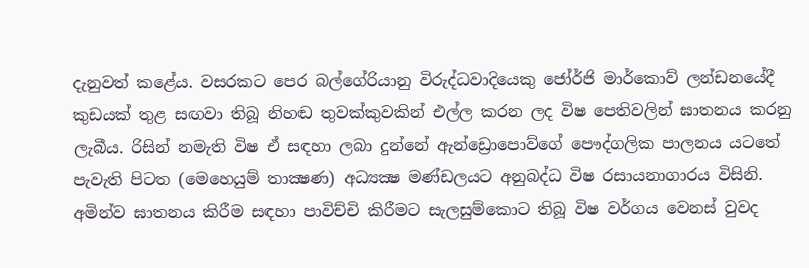දැනුවත් කළේය. වසරකට පෙර බල්ගේරියානු විරුද්ධවාදියෙකු ජෝර්ජි මාර්කොව් ලන්ඩනයේදී කුඩයක් තුළ සඟවා තිබූ නිහඬ තුවක්කුවකින් එල්ල කරන ලද විෂ පෙතිවලින් ඝාතනය කරනු ලැබීය. රිසින් නමැති විෂ ඒ සඳහා ලබා දුන්නේ ඇන්ඩ්‍රොපොව්ගේ පෞද්ගලික පාලනය යටතේ පැවැති පිටත (මෙහෙයුම් තාක්‍ෂණ) අධ්‍යක්‍ෂ මණ්ඩලයට අනුබද්ධ විෂ රසායනාගාරය විසිනි. අමින්ව ඝාතනය කිරීම සඳහා පාවිච්චි කිරීමට සැලසුම්කොට තිබූ විෂ වර්ගය වෙනස් වුවද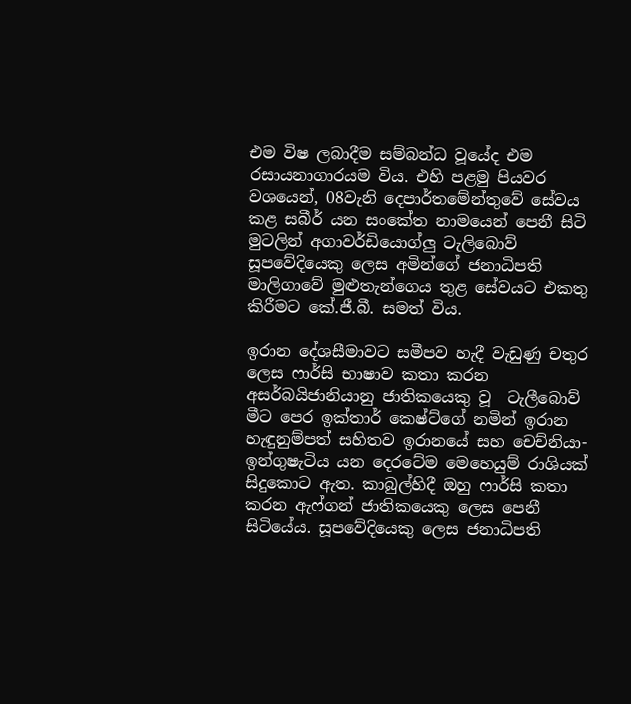එම විෂ ලබාදීම සම්බන්ධ වූයේද එම රසායනාගාරයම විය. එහි පළමු පියවර වශයෙන්, 08වැනි දෙපාර්තමේන්තුවේ සේවය කළ සබීර් යන සංකේත නාමයෙන් පෙනී සිටි මුටලින් අගාවර්ඩියොග්ලු ටැලිබොව් සූපවේදියෙකු ලෙස අමින්ගේ ජනාධිපති මාලිගාවේ මුළුතැන්ගෙය තුළ සේවයට එකතු කිරීමට කේ.ජී.බී. සමත් විය.

ඉරාන දේශසීමාවට සමීපව හැදී වැඩුණු චතුර ලෙස ෆාර්සි භාෂාව කතා කරන අසර්බයිජානියානු ජාතිකයෙකු වූ  ටැලීබොව් මීට පෙර ඉක්තාර් කෙෂ්ට්ගේ නමින් ඉරාන හැඳුනුම්පත් සහිතව ඉරානයේ සහ චෙච්නියා-ඉන්ගුෂැටිය යන දෙරටේම මෙහෙයුම් රාශියක් සිදුකොට ඇත. කාබුල්හිදී ඔහු ෆාර්සි කතා කරන ඇෆ්ගන් ජාතිකයෙකු ලෙස පෙනී සිටියේය. සූපවේදියෙකු ලෙස ජනාධිපති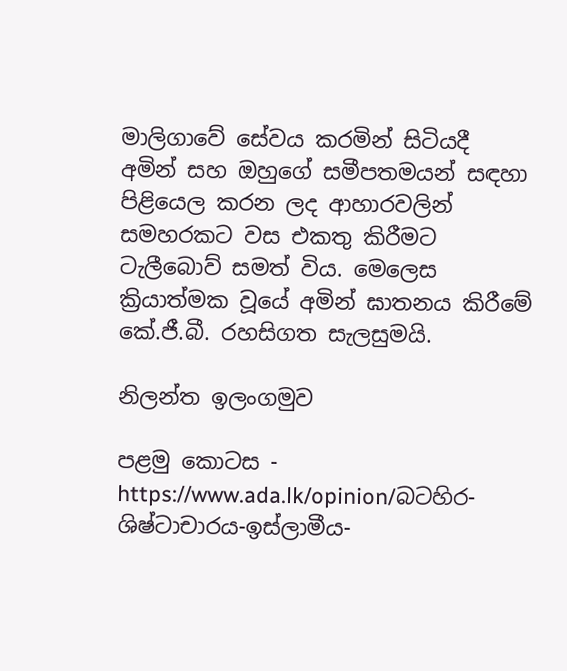මාලිගාවේ සේවය කරමින් සිටියදී අමින් සහ ඔහුගේ සමීපතමයන් සඳහා පිළියෙල කරන ලද ආහාරවලින් සමහරකට වස එකතු කිරීමට ටැලීබොව් සමත් විය. මෙලෙස ක්‍රියාත්මක වූයේ අමින් ඝාතනය කිරීමේ කේ.ජී.බී. රහසිගත සැලසුමයි.

නිලන්ත ඉලංගමුව

පළමු කොටස - https://www.ada.lk/opinion/බටහිර-ශිෂ්ටාචාරය-ඉස්ලාමීය-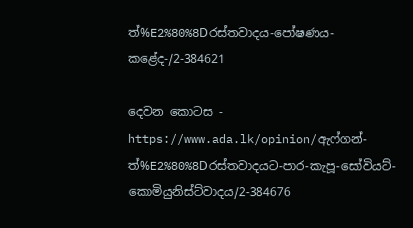ත්%E2%80%8Dරස්තවාදය-පෝෂණය-කළේද-/2-384621

දෙවන කොටස - https://www.ada.lk/opinion/ඇෆ්ගන්-ත්%E2%80%8Dරස්තවාදයට-පාර-කැපූ-සෝවියට්-කොමියුනිස්ට්වාදය/2-384676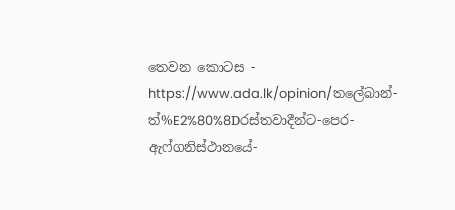තෙවන කොටස - https://www.ada.lk/opinion/තලේබාන්-ත්%E2%80%8Dරස්තවාදීන්ට-පෙර-ඇෆ්ගනිස්ථානයේ-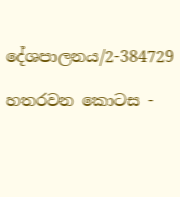දේශපාලනය/2-384729

හතරවන කොටස -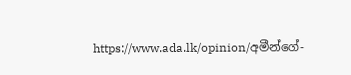https://www.ada.lk/opinion/අමීන්ගේ-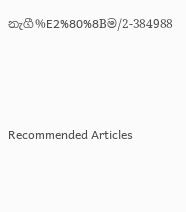නැගී%E2%80%8Bම/2-384988





Recommended Articles